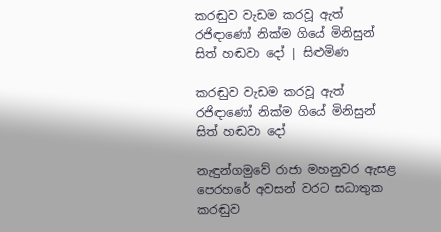කරඬුව වැඩම කරවූ ඇත් රජිඳාණෝ නික්ම ගියේ මිනිසුන් සිත් හඬවා දෝ | සිළුමිණ

කරඬුව වැඩම කරවූ ඇත් රජිඳාණෝ නික්ම ගියේ මිනිසුන් සිත් හඬවා දෝ

නැඳුන්ගමුවේ රාජා මහනුවර ඇසළ පෙරහරේ අවසන් වරට සධාතුක කරඬුව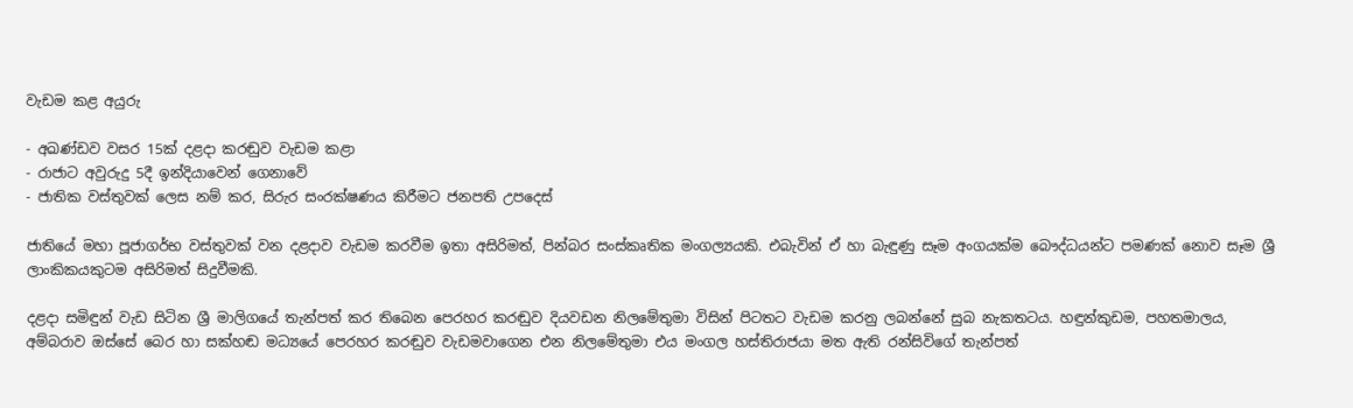වැඩම කළ අයුරු

- අඛණ්ඩව වසර 15ක් දළදා කරඬුව වැඩම කළා
- රාජාට අවුරුදු 5දී ඉන්දියාවෙන් ගෙනාවේ
- ජාතික වස්තුවක් ලෙස නම් කර, සිරුර සංරක්ෂණය කිරීමට ජනපති උපදෙස්

ජාතියේ මහා පූජාගර්භ වස්‌තුවක් වන දළදාව වැඩම කරවීම ඉතා අසිරිමත්, පින්බර සංස්‌කෘතික මංගල්‍යයකි. එබැවින් ඒ හා බැඳුණු සෑම අංගයක්‌ම බෞද්ධයන්ට පමණක් නොව සෑම ශ්‍රී ලාංකිකයකුටම අසිරිමත් සිදුවීමකි.

දළදා සමිඳුන් වැඩ සිටින ශ්‍රී මාලිගයේ තැන්පත් කර තිබෙන පෙරහර කරඬුව දියවඩන නිලමේතුමා විසින් පිටතට වැඩම කරනු ලබන්නේ සුබ නැකතටය. හඳුන්කුඩම, පහතමාලය, අම්බරාව ඔස්සේ බෙර හා සක්හඬ මධ්‍යයේ පෙරහර කරඬුව වැඩමවාගෙන එන නිලමේතුමා එය මංගල හස්තිරාජයා මත ඇති රන්සිවිගේ තැන්පත්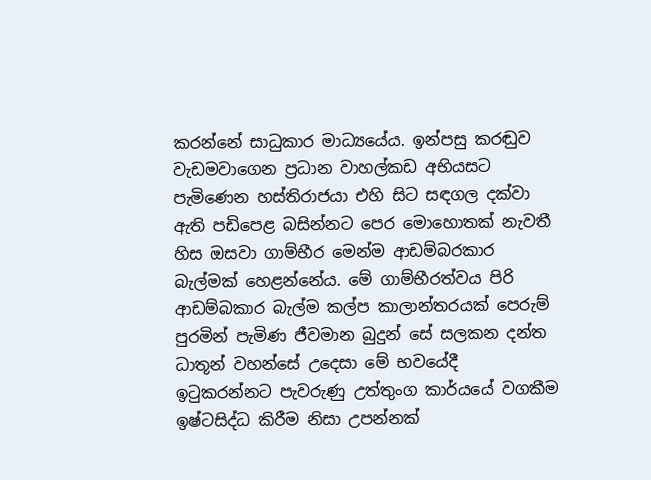කරන්නේ සාධුකාර මාධ්‍යයේය. ඉන්පසු කරඬුව වැඩමවාගෙන ප්‍රධාන වාහල්කඩ අභියසට පැමිණෙන හස්තිරාජයා එහි සිට සඳගල දක්වා ඇති පඩිපෙළ බසින්නට පෙර මොහොතක් නැවතී හිස ඔසවා ගාම්භීර මෙන්ම ආඩම්බරකාර බැල්මක් හෙළන්නේය. මේ ගාම්භීරත්වය පිරි ආඩම්බකාර බැල්ම කල්ප කාලාන්තරයක් පෙරුම් පුරමින් පැමිණ ජීවමාන බුදුන් සේ සලකන දන්ත ධාතූන් වහන්සේ උදෙසා මේ භවයේදී ඉටුකරන්නට පැවරුණු උත්තුංග කාර්යයේ වගකීම ඉෂ්ටසිද්ධ කිරීම නිසා උපන්නක්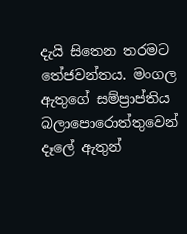දැයි සිතෙන තරමට තේජවන්තය. මංගල ඇතුගේ සම්ප්‍රාප්තිය බලාපොරොත්තුවෙන් දෑලේ ඇතුන්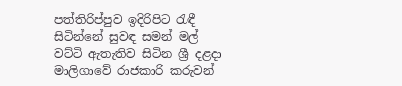පත්තිරිප්පුව ඉදිරිපිට රැඳී සිටින්නේ සුවඳ සමන් මල් වට්ටි ඇතැතිව සිටින ශ්‍රී දළදා මාලිගාවේ රාජකාරි කරුවන්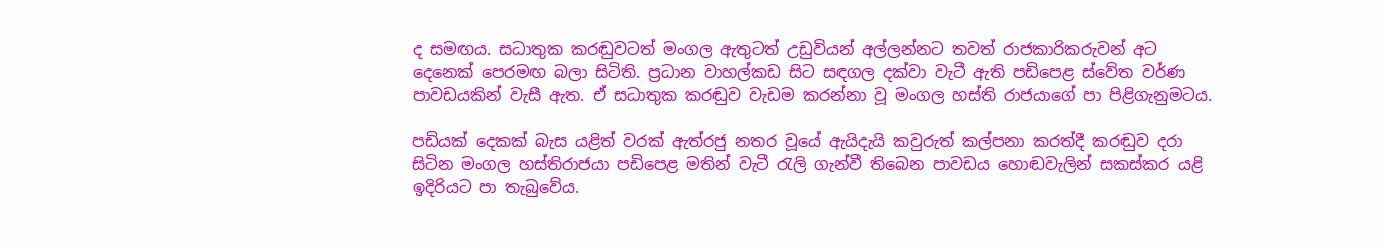ද සමඟය. සධාතුක කරඬුවටත් මංගල ඇතුටත් උඩුවියන් අල්ලන්නට තවත් රාජකාරිකරුවන් අට දෙනෙක් පෙරමඟ බලා සිටිති. ප්‍රධාන වාහල්කඩ සිට සඳගල දක්වා වැටී ඇති පඩිපෙළ ස්වේත වර්ණ පාවඩයකින් වැසී ඇත. ඒ සධාතුක කරඬුව වැඩම කරන්නා වූ මංගල හස්ති රාජයාගේ පා පිළිගැනුමටය.

පඩියක් දෙකක් බැස යළිත් වරක් ඇත්රජු නතර වූයේ ඇයිදැයි කවුරුත් කල්පනා කරත්දී කරඬුව දරා සිටින මංගල හස්තිරාජයා පඩිපෙළ මතින් වැටී රැලි ගැන්වී තිබෙන පාවඩය හොඬවැලින් සකස්කර යළි ඉදිරියට පා තැබුවේය.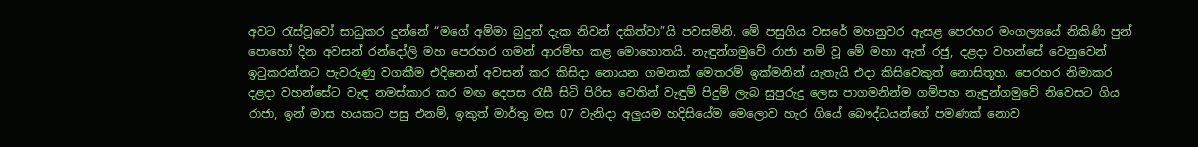අවට රැස්වූවෝ සාධුකර දුන්නේ “මගේ අම්මා බුදුන් දැක නිවන් දකිත්වා”යි පවසමිනි. මේ පසුගිය වසරේ මහනුවර ඇසළ පෙරහර මංගල්‍යයේ නිකිණි පුන් පොහෝ දින අවසන් රන්දෝලි මහ පෙරහර ගමන් ආරම්භ කළ මොහොතයි. නැඳුන්ගමුවේ රාජා නම් වූ මේ මහා ඇත් රජු, දළදා වහන්සේ වෙනුවෙන් ඉටුකරන්නට පැවරුණු වගකීම එදිනෙන් අවසන් කර කිසිදා නොයන ගමනක් මෙතරම් ඉක්මනින් යැතැයි එදා කිසිවෙකුත් නොසිතූහ. පෙරහර නිමාකර දළදා වහන්සේට වැඳ නමස්කාර කර මඟ දෙපස රැසී සිටි පිරිස වෙතින් වැඳුම් පිදුම් ලැබ සුපුරුදු ලෙස පාගමනින්ම ගම්පහ නැඳුන්ගමුවේ නිවෙසට ගිය රාජා, ඉන් මාස හයකට පසු එනම්, ඉකුත් මාර්තු මස 07 වැනිදා අලුයම හදිසියේම මෙලොව හැර ගියේ බෞද්ධයන්ගේ පමණක් නොව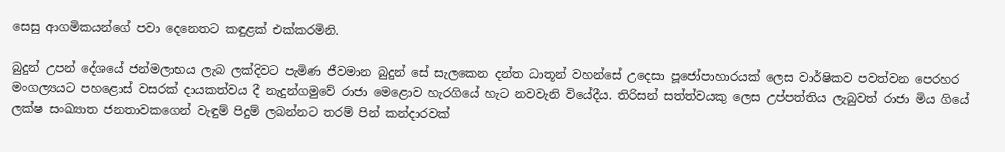සෙසු ආගමිකයන්ගේ පවා දෙනෙතට කඳුළක් එක්කරමිනි.

බුදුන් උපන් දේශයේ ජන්මලාභය ලැබ ලක්දිවට පැමිණ ජීවමාන බුදුන් සේ සැලකෙන දන්ත ධාතූන් වහන්සේ උදෙසා පූජෝපාහාරයක් ලෙස වාර්ෂිකව පවත්වන පෙරහර මංගල්‍යයට පහළොස් වසරක් දායකත්වය දී නැදුන්ගමුවේ රාජා මෙළොව හැරගියේ හැට නවවැනි වියේදීය. තිරිසන් සත්ත්වයකු ලෙස උප්පත්තිය ලැබුවත් රාජා මිය ගියේ ලක්ෂ සංඛ්‍යාත ජනතාවකගෙන් වැඳුම් පිදුම් ලබන්නට තරම් පින් කන්දාරවක්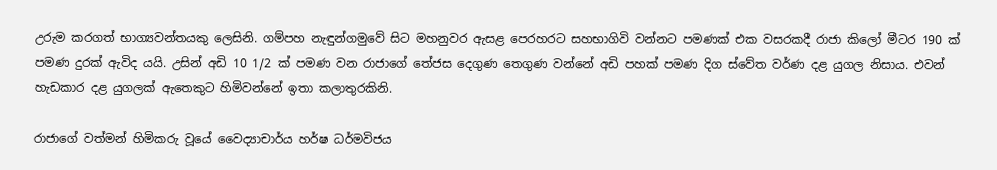උරුම කරගත් භාග්‍යවන්තයකු ලෙසිනි. ගම්පහ නැඳුන්ගමුවේ සිට මහනුවර ඇසළ පෙරහරට සහභාගිවි වන්නට පමණක් එක වසරකදී රාජා කිලෝ මීටර 190 ක් පමණ දුරක් ඇවිද යයි. උසින් අඩි 10 1/2 ක් පමණ වන රාජාගේ තේජස දෙගුණ තෙගුණ වන්නේ අඩි පහක් පමණ දිග ස්වේත වර්ණ දළ යුගල නිසාය. එවන් හැඩකාර දළ යුගලක් ඇතෙකුට හිමිවන්නේ ඉතා කලාතුරකිනි.

රාජාගේ වත්මන් හිමිකරු වූයේ වෛද්‍යාචාර්ය හර්ෂ ධර්මවිජය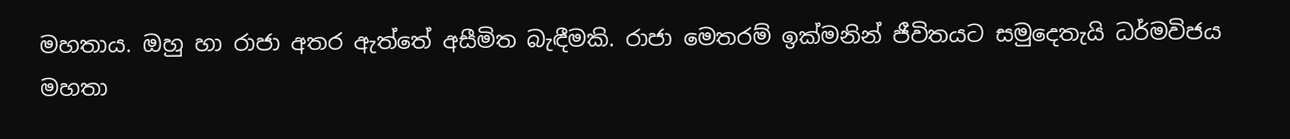මහතාය. ඔහු හා රාජා අතර ඇත්තේ අසීමිත බැඳීමකි. රාජා මෙතරම් ඉක්මනින් ජීවිතයට සමුදෙතැයි ධර්මවිජය මහතා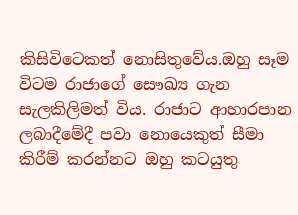කිසිවිටෙකත් නොසිතුවේය.ඔහු සෑම විටම රාජාගේ සෞඛ්‍ය ගැන සැලකිලිමත් විය. රාජාට ආහාරපාන ලබාදීමේදී පවා නොයෙකුත් සීමා කිරීම් කරන්නට ඔහු කටයුතු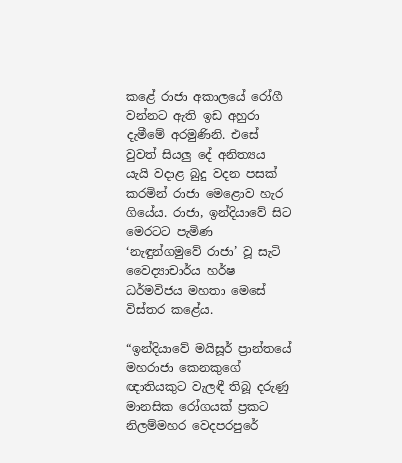කළේ රාජා අකාලයේ රෝගී වන්නට ඇති ඉඩ අහුරා දැමීමේ අරමුණිනි. එසේ වුවත් සියලු දේ අනිත්‍යය යැයි වදාළ බුදු වදන පසක් කරමින් රාජා මෙළොව හැර ගියේය. රාජා, ඉන්දියාවේ සිට මෙරටට පැමිණ ‘නැඳුන්ගමුවේ රාජා’ වූ සැටි වෛද්‍යාචාර්ය හර්ෂ ධර්මවිජය මහතා මෙසේ විස්තර කළේය.

“ඉන්දියාවේ මයිසූර් ප්‍රාන්තයේ මහරාජා කෙනකුගේ ඥාතියකුට වැලඳී තිබූ දරුණු මානසික රෝගයක් ප්‍රකට නිලම්මහර වෙදපරපුරේ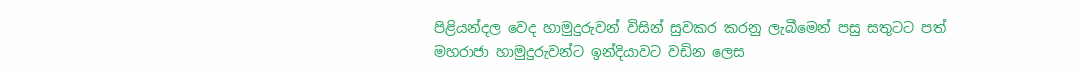පිළියන්දල වෙද හාමුදුරුවන් විසින් සුවකර කරනු ලැබීමෙන් පසු සතුටට පත් මහරාජා හාමුදුරුවන්ට ඉන්දියාවට වඩින ලෙස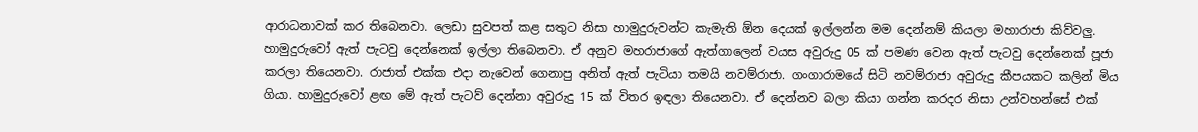ආරාධනාවක් කර තිබෙනවා. ලෙඩා සුවපත් කළ සතුට නිසා හාමුදුරුවන්ට කැමැති ඕන දෙයක් ඉල්ලන්න මම දෙන්නම් කියලා මහාරාජා කිව්වලු. හාමුදුරුවෝ ඇත් පැටවු දෙ‍න්නෙක් ඉල්ලා තිබෙනවා. ඒ අනුව මහරාජාගේ ඇත්ගාලෙන් වයස අවුරුදු 05 ක් පමණ වෙන ඇත් පැටවු දෙන්නෙක් පූජා කරලා තියෙනවා. රාජාත් එක්ක එදා නැවෙන් ගෙනාපු අනිත් ඇත් පැටියා තමයි නවම්රාජා. ගංගාරාමයේ සිටි නවම්රාජා අවුරුදු කීපයකට කලින් මිය ගියා. හාමුදුරුවෝ ළඟ මේ ඇත් පැටව් දෙන්නා අවුරුදු 15 ක් විතර ඉඳලා තියෙනවා. ඒ දෙන්නව බලා කියා ගන්න කරදර නිසා උන්වහන්සේ එක්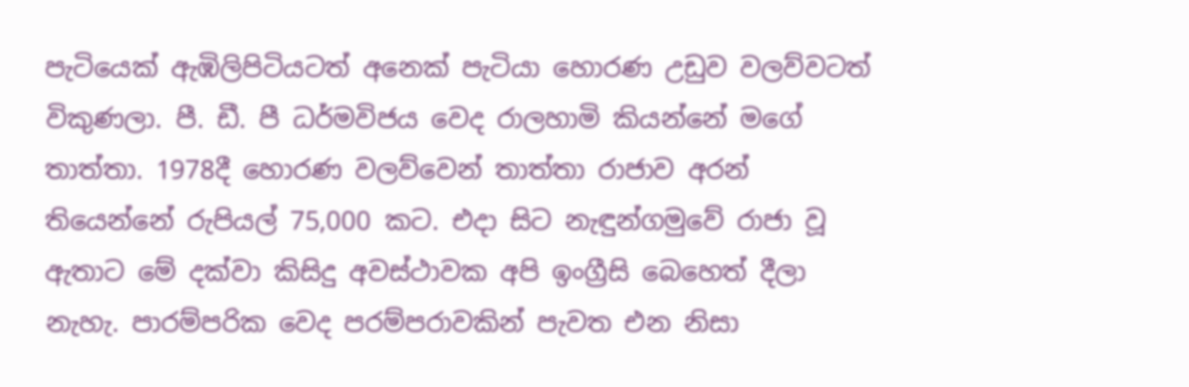පැටියෙක් ඇඹිලිපිටියටත් අනෙක් පැටියා හොරණ උඩුව වලව්වටත් විකුණලා. පී. ඩී. පී ධර්මවිජය වෙද රාලහාමි කියන්නේ මගේ තාත්තා. 1978දී හොරණ වලව්වෙන් තාත්තා රාජාව අරන් තියෙන්නේ රුපියල් 75,000 කට. එදා සිට නැඳුන්ගමුවේ රාජා වූ ඇතාට මේ දක්වා කිසිදු අවස්ථාවක අපි ඉංග්‍රීසි බෙහෙත් දීලා නැහැ. පාරම්පරික වෙද පරම්පරාවකින් පැවත එන නිසා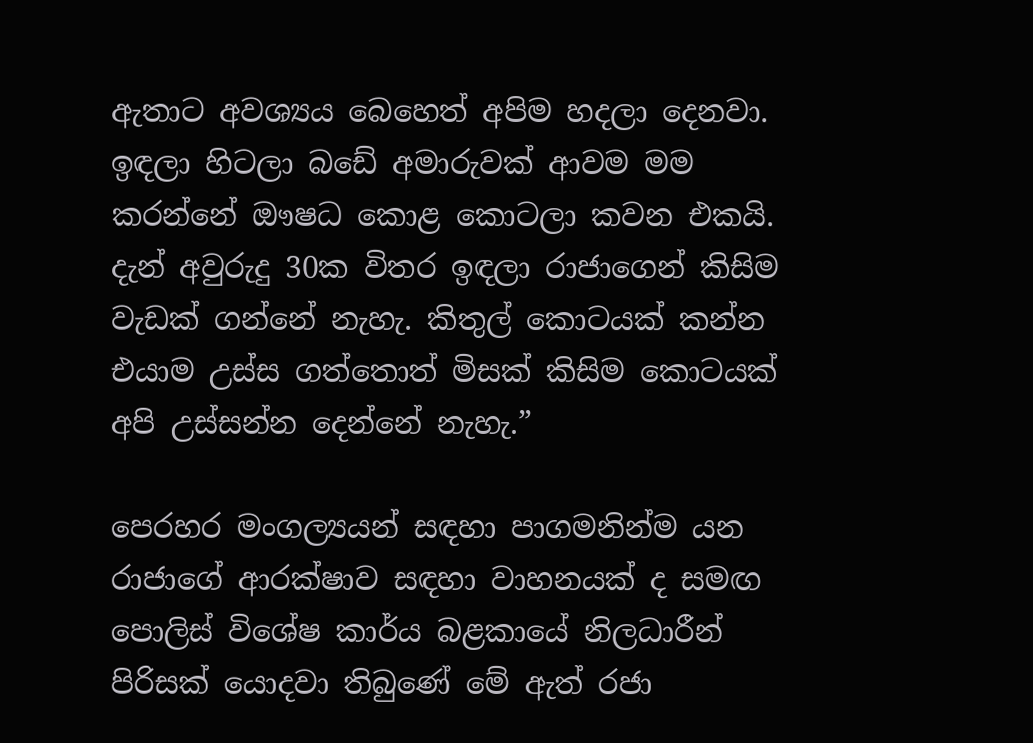ඇතාට අවශ්‍යය බෙහෙත් අපිම හදලා දෙනවා. ඉඳලා හිටලා බඩේ අමාරුවක් ආවම මම කරන්නේ ඖෂධ කොළ කොටලා කවන එකයි. දැන් අවුරුදු 30ක විතර ඉඳලා රාජාගෙන් කිසිම වැඩක් ගන්නේ නැහැ. කිතුල් කොටයක් කන්න එයාම උස්ස ගත්තොත් මිසක් කිසිම කොටයක් අපි උස්සන්න දෙන්නේ නැහැ.”

පෙරහර මංගල්‍යයන් සඳහා පාගමනින්ම යන රාජාගේ ආරක්ෂාව සඳහා වාහනයක් ද සමඟ පොලිස් විශේෂ කාර්ය බළකායේ නිලධාරීන් පිරිසක් යොදවා තිබුණේ මේ ඇත් රජා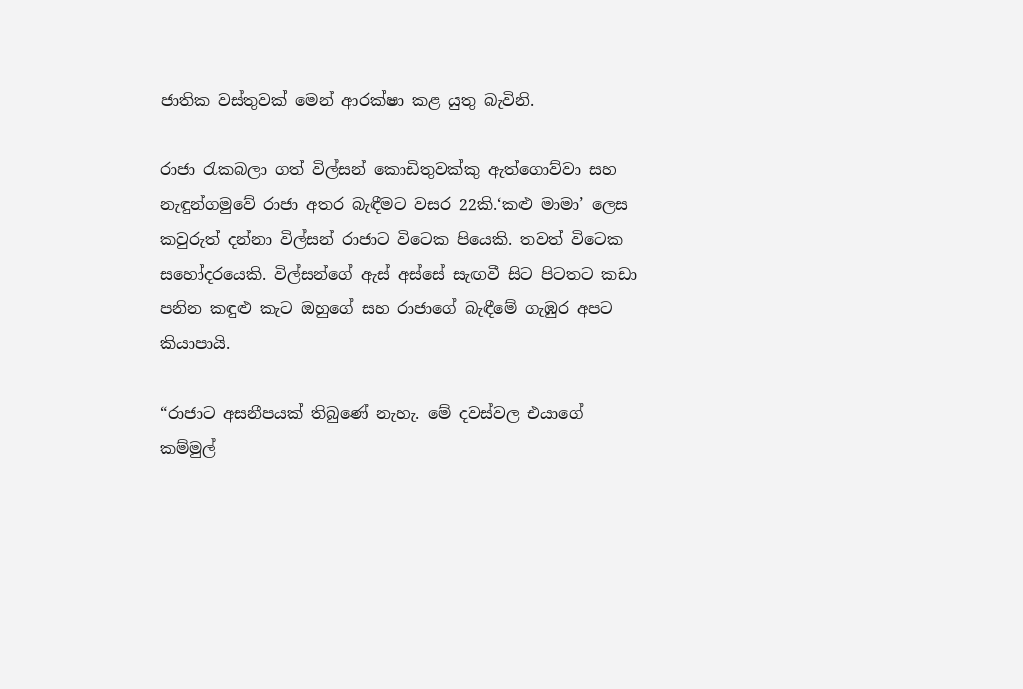ජාතික වස්තුවක් මෙන් ආරක්ෂා කළ යුතු බැවිනි.

රාජා රැකබලා ගත් විල්සන් කොඩිතුවක්කු ඇත්ගොව්වා සහ නැඳුන්ගමුවේ රාජා අතර බැඳීමට වසර 22කි.‘කළු මාමා’ ලෙස කවුරුත් දන්නා විල්සන් රාජාට විටෙක පියෙකි. තවත් විටෙක සහෝදරයෙකි. විල්සන්ගේ ඇස් අස්සේ සැඟවී සිට පිටතට කඩා පනින කඳුළු කැට ඔහුගේ සහ රාජාගේ බැඳීමේ ගැඹුර අපට කියාපායි.

“රාජාට අසනීපයක් තිබුණේ නැහැ. මේ දවස්වල එයාගේ කම්මුල්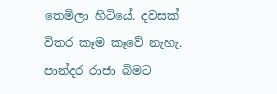තෙමිලා හිටියේ. දවසක් විතර කෑම කෑවේ නැහැ. පාන්දර රාජා බිමට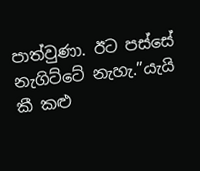පාත්වුණා. ඊට පස්සේ නැගිට්ටේ නැහැ.”යැයි කී කළු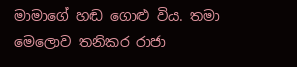මාමාගේ හඬ ගොළු විය. තමා මෙලොව තනිකර රාජා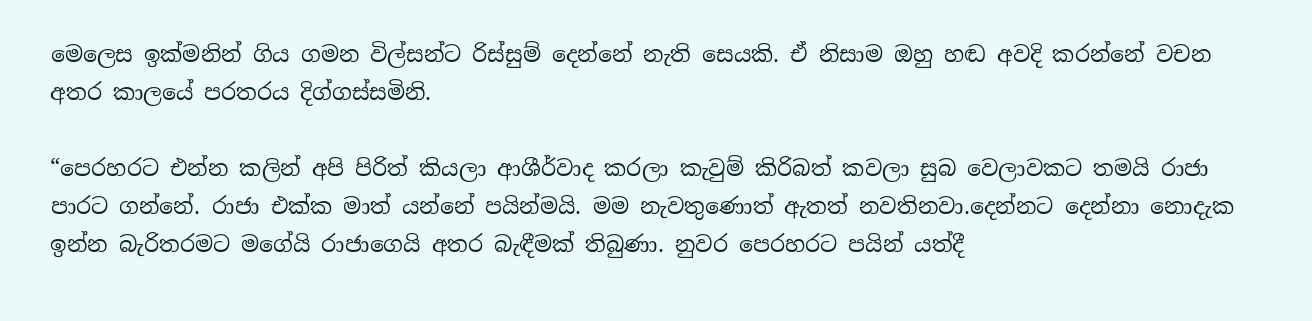මෙලෙස ඉක්මනින් ගිය ගමන විල්සන්ට රිස්සුම් දෙන්නේ නැති සෙයකි. ඒ නිසාම ඔහු හඬ අවදි කරන්නේ වචන අතර කාලයේ පරතරය දිග්ගස්සමිනි.

“පෙරහරට එන්න කලින් අපි පිරිත් කියලා ආශීර්වාද කරලා කැවුම් කිරිබත් කවලා සුබ වෙලාවකට තමයි රාජා පාරට ගන්නේ. රාජා එක්ක මාත් යන්නේ පයින්මයි. මම නැවතුණොත් ඇතත් නවතිනවා.දෙන්නට දෙන්නා නොදැක ඉන්න බැරිතරමට මගේයි රාජාගෙයි අතර බැඳීමක් තිබුණා. නුවර පෙරහරට පයින් යත්දී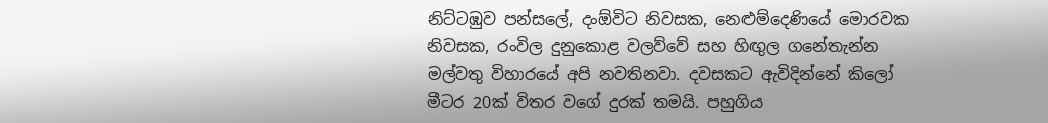නිට්ටඹුව පන්සලේ, දංඕවිට නිවසක, නෙළුම්දෙණියේ මොරවක නිවසක, රංවිල දුනුකොළ වලව්වේ සහ හිඟුල ගනේතැන්න මල්වතු විහාරයේ අපි නවතිනවා. දවසකට ඇවිදින්නේ කිලෝ මීටර 20ක් විතර වගේ දුරක් තමයි. පහුගිය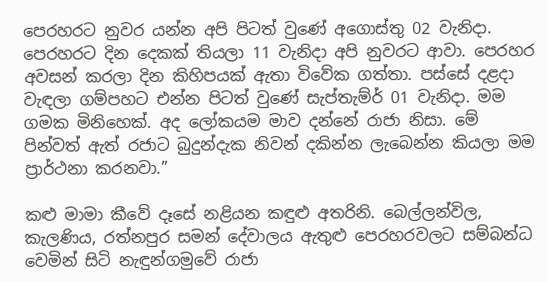පෙරහරට නුවර යන්න අපි පිටත් වුණේ අගොස්තු 02 වැනිදා. පෙරහරට දින දෙකක් තියලා 11 වැනිදා අපි නුවරට ආවා. පෙරහර අවසන් කරලා දින කිහිපයක් ඇතා විවේක ගත්තා. පස්සේ දළදා වැඳලා ගම්පහට එන්න පිටත් වුණේ සැප්තැම්ර් 01 වැනිදා. මම ගමක මිනිහෙක්. අද ලෝකයම මාව දන්නේ රාජා නිසා. මේ පින්වත් ඇත් රජාට බුදුන්දැක නිවන් දකින්න ලැබෙන්න කියලා මම ප්‍රාර්ථනා කරනවා.”

කළු මාමා කීවේ දෑසේ නළියන කඳුළු අතරිනි. බෙල්ලන්විල, කැලණිය, රත්නපුර සමන් දේවාලය ඇතුළු පෙරහරවලට සම්බන්ධ වෙමින් සිටි නැඳුන්ගමුවේ රාජා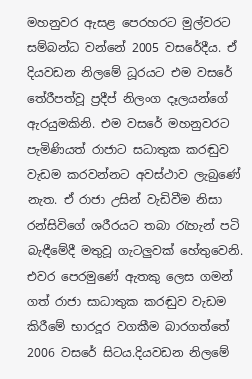මහනුවර ඇසළ පෙරහරට මුල්වරට සම්බන්ධ වන්නේ 2005 වසරේදීය. ඒ දියවඩන නිලමේ ධූරයට එම වසරේ තේරීපත්වූ ප්‍රදීප් නිලංග දෑලයන්ගේ ඇරයුමකිනි. එම වසරේ මහනුවරට පැමිණියත් රාජාට සධාතුක කරඬුව වැඩම කරවන්නට අවස්ථාව ලැබුණේ නැත. ඒ රාජා උසින් වැඩිවීම නිසා රන්සිවිගේ ශරීරයට තබා රැහැන් පටි බැඳීමේදී මතුවූ ගැටලුවක් හේතුවෙනි. එවර පෙරමුණේ ඇතකු ලෙස ගමන් ගත් රාජා සාධාතුක කරඬුව වැඩම කිරීමේ භාරදූර වගකීම බාරගත්තේ 2006 වසරේ සිටය.දියවඩන නිලමේ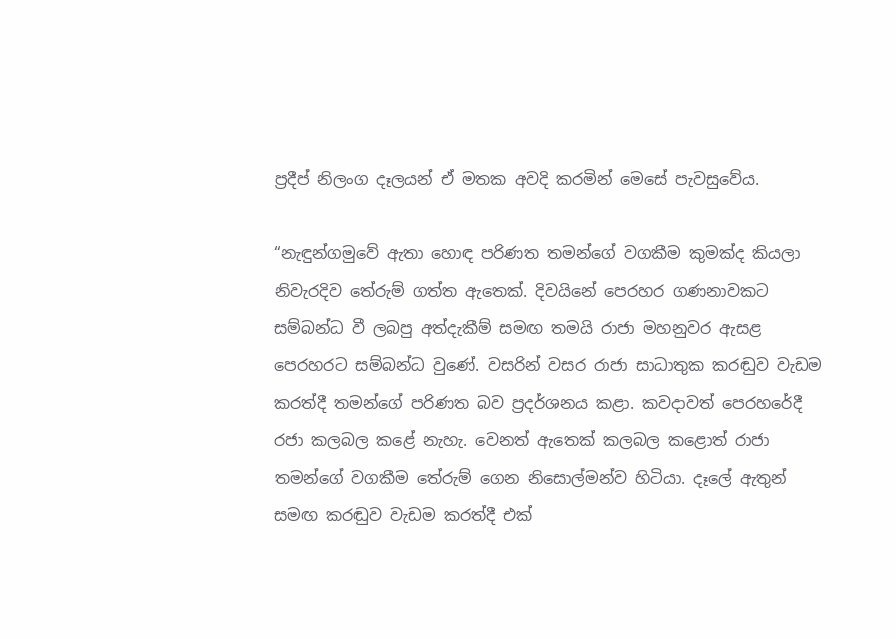ප්‍රදීප් නිලංග දෑලයන් ඒ මතක අවදි කරමින් මෙසේ පැවසුවේය.

“නැඳුන්ගමුවේ ඇතා හොඳ පරිණත තමන්ගේ වගකීම කුමක්ද කියලා නිවැරදිව තේරුම් ගත්ත ඇතෙක්. දිවයිනේ පෙරහර ගණනාවකට සම්බන්ධ වී ලබපු අත්දැකීම් සමඟ තමයි රාජා මහනුවර ඇසළ පෙරහරට සම්බන්ධ වුණේ. වසරින් වසර රාජා සාධාතුක කරඬුව වැඩම කරත්දී තමන්ගේ පරිණත බව ප්‍රදර්ශනය කළා. කවදාවත් පෙරහරේදී රජා කලබල කළේ නැහැ. වෙනත් ඇතෙක් කලබල කළොත් රාජා තමන්ගේ වගකීම තේරුම් ගෙන නිසොල්මන්ව හිටියා. දෑලේ ඇතුන් සමඟ කරඬුව වැඩම කරත්දී එක්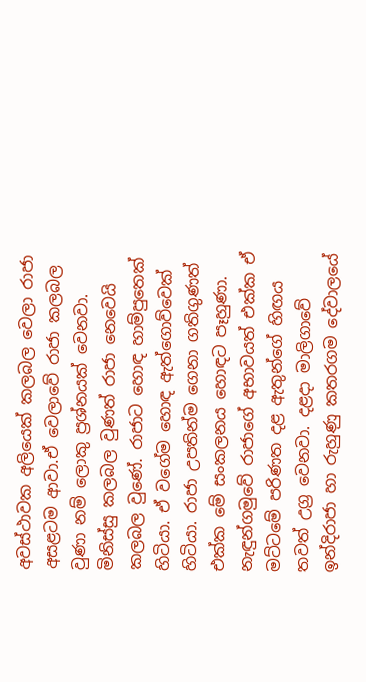අවස්ථාවක අලියෙක් කලබල වෙලා රාජා අසළටම ආවා.ඒ වෙලාවේ රාජා කලබල වුණා නම් ලොකු ප්‍රශ්නයක් වෙනවා. මිනිස්සු කලබල වුණත් රාජා නෙවෙයි කලබල වුණේ. රාජාට හොඳ හාම්පුතෙක් හිටියා. ඒ වගේම හොඳ ඇත්ගොව්වෙක් හිටියා. රාජා උපතින්ම ගෙනා ගතිගුණත් එක්ක මේ සංකලනය හොඳට පෑහුණා. නැඳුන්ගමුවේ රාජාගේ අභාවයත් එක්ක ඒ මට්ටමේ පරිණත දළ ඇතුන්ගේ හිඟය තවත් උග්‍ර වෙනවා. දළදා මාලිගාවේ ඉන්දිරාජා හා රුහුණු කතරගම දේවාලයේ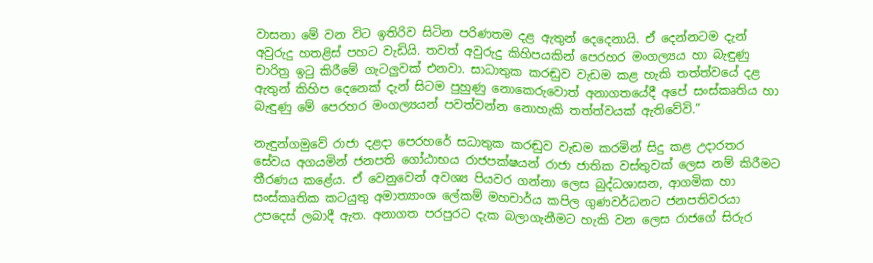වාසනා මේ වන විට ඉතිරිව සිටින පරිණතම දළ ඇතුන් දෙදෙනායි. ඒ දෙන්නටම දැන් අවුරුදු හතළිස් පහට වැඩියි. තවත් අවුරුදු කිහිපයකින් පෙරහර මංගල්‍යය හා බැඳුණු චාරිත්‍ර ඉටු කිරීමේ ගැටලුවක් එනවා. සාධාතුක කරඬුව වැඩම කළ හැකි තත්ත්වයේ දළ ඇතුන් කිහිප දෙනෙක් දැන් සිටම පුහුණු නොකෙරුවොත් අනාගතයේදී අපේ සංස්කෘතිය හා බැඳුණු මේ පෙරහර මංගල්‍යයන් පවත්වන්න නොහැකි තත්ත්වයක් ඇතිවේවි.”

නැඳුන්ගමුවේ රාජා දළදා පෙරහරේ සධාතුක කරඬුව වැඩම කරමින් සිදු කළ උදාරතර සේවය අගයමින් ජනපති ගෝඨාභය රාජපක්ෂයන් රාජා ජාතික වස්තුවක් ලෙස නම් කිරීමට තීරණය කළේය. ඒ වෙනුවෙන් අවශ්‍ය පියවර ගන්නා ලෙස බුද්ධශාසන, ආගමික හා සංස්කෘතික කටයුතු අමාත්‍යාංශ ලේකම් මහචාර්ය කපිල ගුණවර්ධනට ජනපතිවරයා උපදෙස් ලබාදී ඇත. අනාගත පරපුරට දැක බලාගැනීමට හැකි වන ලෙස රාජගේ සිරුර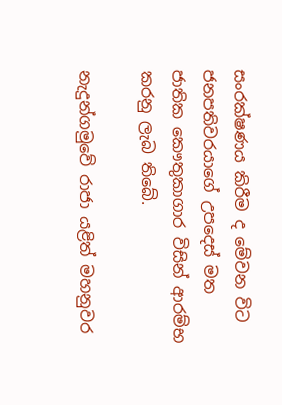සංරක්ෂණය කිරීම ද මේවන විට ජනපතිවරයාගේ උපදෙස් මත ජාතික කෞතුකාගාර විසින් ආරම්භ කරනු ලැබ තිබේ.

නැදුන්ගමුවේ රාජා යළිත් මහනුවර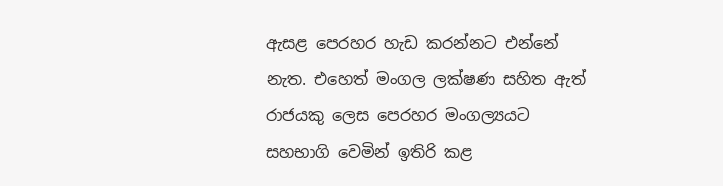ඇසළ පෙරහර හැඩ කරන්නට එන්නේ නැත. එහෙත් මංගල ලක්ෂණ සහිත ඇත් රාජයකු ලෙස පෙරහර මංගල්‍යයට සහභාගි වෙමින් ඉතිරි කළ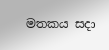මතකය සදා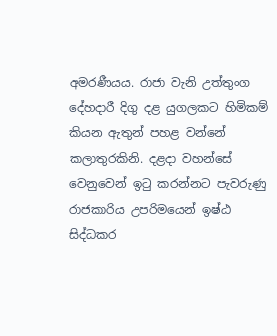අමරණීයය. රාජා වැනි උත්තුංග දේහදාරී දිගු දළ යුගලකට හිමිකම් කියන ඇතුන් පහළ වන්නේ කලාතුරකිනි. දළදා වහන්සේ වෙනුවෙන් ඉටු කරන්නට පැවරුණු රාජකාරිය උපරිමයෙන් ඉෂ්ඨ සිද්ධකර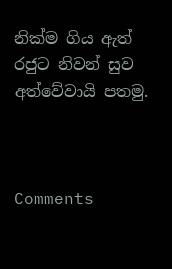නික්ම ගිය ඇත් රජුට නිවන් සුව අත්වේවායි පතමු.



Comments